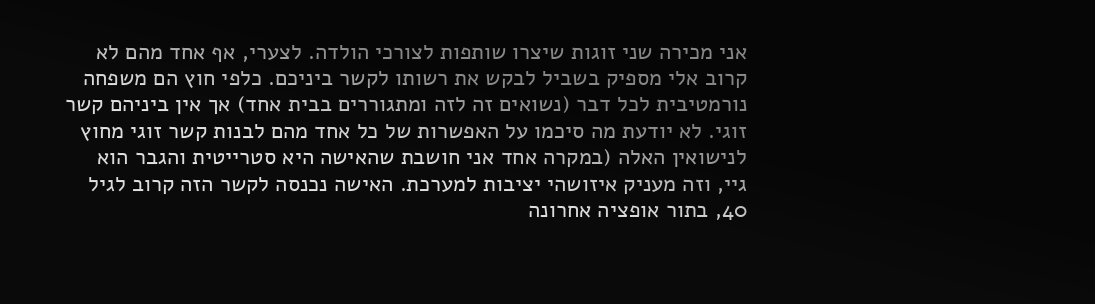אני מכירה שני זוגות שיצרו שותפות לצורכי הולדה. לצערי, אף אחד מהם לא קרוב אלי מספיק בשביל לבקש את רשותו לקשר ביניכם. כלפי חוץ הם משפחה נורמטיבית לכל דבר (נשואים זה לזה ומתגוררים בבית אחד) אך אין ביניהם קשר זוגי. לא יודעת מה סיכמו על האפשרות של כל אחד מהם לבנות קשר זוגי מחוץ לנישואין האלה (במקרה אחד אני חושבת שהאישה היא סטרייטית והגבר הוא גיי, וזה מעניק איזושהי יציבות למערכת. האישה נכנסה לקשר הזה קרוב לגיל 40, בתור אופציה אחרונה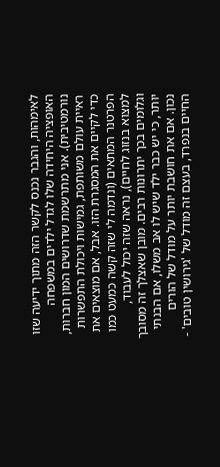לאימהות, והגבר נכנס לקשר הזה מתוך ידיעה שזו האופציה היחידה שלו לגדל ילדים במשפחה נורמטיבית). אני מתרשמת שדרושים המון חברות, ראיית עולם משותפת, גמישות ויכולת התפשרות כדי לקיים את המסגרת הזו. אבל, אם מוצאים את הפרטנר המתאים (ונדמה לי שזה קשה כמעט כמו למצוא בנזוג לחיים), נראה שזה יכול לעבוד, וגלומים בכך יתרונות רבים. מובן שאצלך זה מסובך יותר, כי יש כבר ילד שיש לו אב משלו, אם הבנתי נכון. אם את חושבת יותר על מודל של הורים החיים בנפרד, בעצם זה מודל של 'גירושין טובים' -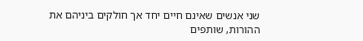שני אנשים שאינם חיים יחד אך חולקים ביניהם את ההורות, שותפים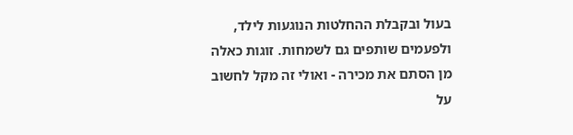בעול ובקבלת ההחלטות הנוגעות לילד, ולפעמים שותפים גם לשמחות. זוגות כאלה מן הסתם את מכירה - ואולי זה מקל לחשוב על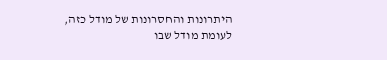היתרונות והחסרונות של מודל כזה, לעומת מודל שבו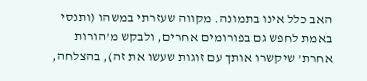האב כלל אינו בתמונה. מקווה שעזרתי במשהו (ותנסי באמת לחפש גם בפורומים אחרים, ולבקש מ'הורות אחרת' שיקשרו אותך עם זוגות שעשו את זה), בהצלחה,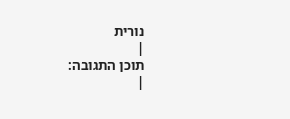נורית
|
תוכן התגובה:
|